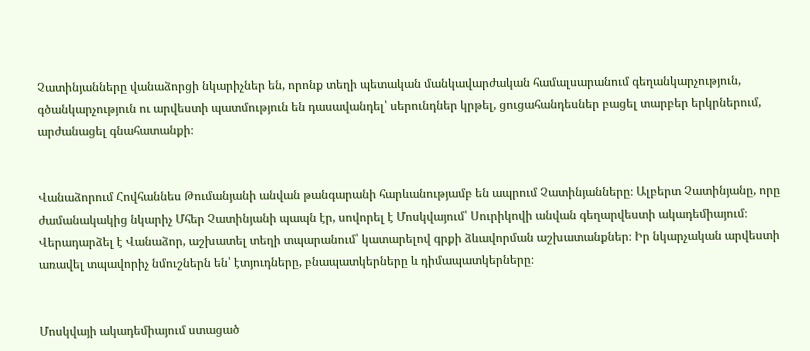Չատինյանները վանաձորցի նկարիչներ են, որոնք տեղի պետական մանկավարժական համալսարանում գեղանկարչություն, գծանկարչություն ու արվեստի պատմություն են դասավանդել՝ սերունդներ կրթել, ցուցահանդեսներ բացել տարբեր երկրներում, արժանացել գնահատանքի։


Վանաձորում Հովհաննես Թումանյանի անվան թանգարանի հարևանությամբ են ապրում Չատինյանները։ Ալբերտ Չատինյանը, որը ժամանակակից նկարիչ Մհեր Չատինյանի պապն էր, սովորել է Մոսկվայում՝ Սուրիկովի անվան գեղարվեստի ակադեմիայում։ Վերադարձել է Վանաձոր, աշխատել տեղի տպարանում՝ կատարելով գրքի ձևավորման աշխատանքներ։ Իր նկարչական արվեստի առավել տպավորիչ նմուշներն են՝ էտյուդները, բնապատկերները և դիմապատկերները։


Մոսկվայի ակադեմիայում ստացած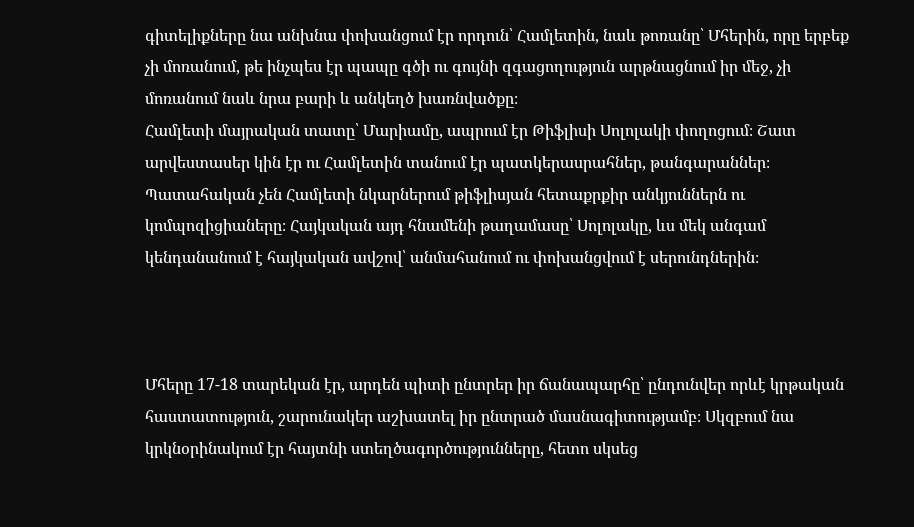գիտելիքները նա անխնա փոխանցում էր որդուն՝ Համլետին, նաև թոռանը՝ Մհերին, որը երբեք չի մոռանում, թե ինչպես էր պապը գծի ու գույնի զգացողություն արթնացնում իր մեջ, չի մոռանում նաև նրա բարի և անկեղծ խառնվածքը։
Համլետի մայրական տատը՝ Մարիամը, ապրում էր Թիֆլիսի Սոլոլակի փողոցում։ Շատ արվեստասեր կին էր ու Համլետին տանում էր պատկերասրահներ, թանգարաններ։ Պատահական չեն Համլետի նկարներում թիֆլիսյան հետաքրքիր անկյուններն ու կոմպոզիցիաները։ Հայկական այդ հնամենի թաղամասը՝ Սոլոլակը, ևս մեկ անգամ կենդանանում է հայկական ավշով՝ անմահանում ու փոխանցվում է սերունդներին։



Մհերը 17-18 տարեկան էր, արդեն պիտի ընտրեր իր ճանապարհը՝ ընդունվեր որևէ կրթական հաստատություն, շարունակեր աշխատել իր ընտրած մասնագիտությամբ։ Սկզբում նա կրկնօրինակում էր հայտնի ստեղծագործությունները, հետո սկսեց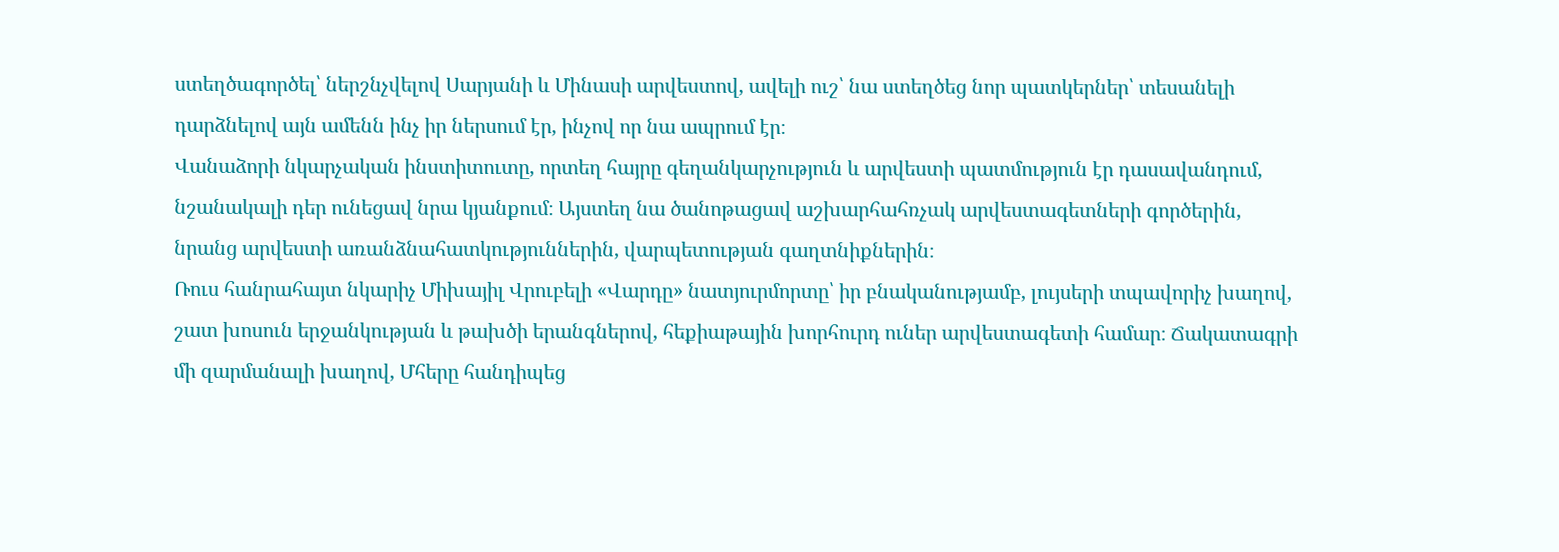ստեղծագործել՝ ներշնչվելով Սարյանի և Մինասի արվեստով, ավելի ուշ՝ նա ստեղծեց նոր պատկերներ՝ տեսանելի դարձնելով այն ամենն ինչ իր ներսում էր, ինչով որ նա ապրում էր։
Վանաձորի նկարչական ինստիտուտը, որտեղ հայրը գեղանկարչություն և արվեստի պատմություն էր դասավանդում, նշանակալի դեր ունեցավ նրա կյանքում։ Այստեղ նա ծանոթացավ աշխարհահռչակ արվեստագետների գործերին, նրանց արվեստի առանձնահատկություններին, վարպետության գաղտնիքներին։
Ռուս հանրահայտ նկարիչ Միխայիլ Վրուբելի «Վարդը» նատյուրմորտը՝ իր բնականությամբ, լույսերի տպավորիչ խաղով, շատ խոսուն երջանկության և թախծի երանգներով, հեքիաթային խորհուրդ ուներ արվեստագետի համար։ Ճակատագրի մի զարմանալի խաղով, Մհերը հանդիպեց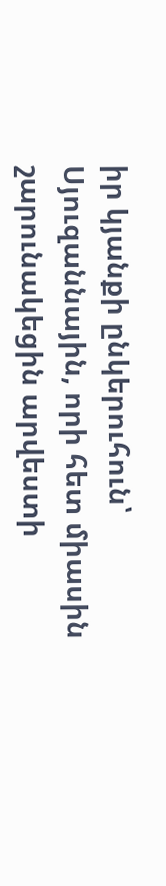իր կյանքի ընկերուհուն՝ Սյուզաննային, որի հետ միասին շարունակեցին արվեստի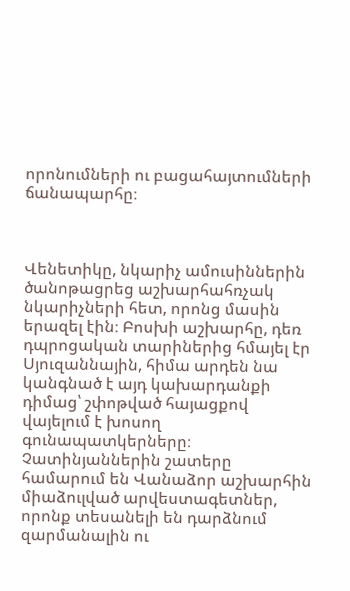որոնումների ու բացահայտումների ճանապարհը։



Վենետիկը, նկարիչ ամուսիններին ծանոթացրեց աշխարհահռչակ նկարիչների հետ, որոնց մասին երազել էին։ Բոսխի աշխարհը, դեռ դպրոցական տարիներից հմայել էր Սյուզաննային, հիմա արդեն նա կանգնած է այդ կախարդանքի դիմաց՝ շփոթված հայացքով վայելում է խոսող գունապատկերները։
Չատինյաններին շատերը համարում են Վանաձոր աշխարհին միաձուլված արվեստագետներ, որոնք տեսանելի են դարձնում զարմանալին ու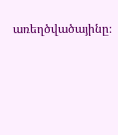առեղծվածայինը։